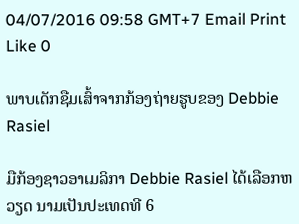04/07/2016 09:58 GMT+7 Email Print Like 0

ພາບເດັກຊືມເສົ້າຈາກກ້ອງຖ່າຍຮູບຂອງ Debbie Rasiel

ມືກ້ອງຊາວອາເມລິກາ Debbie Rasiel ໄດ້ເລືອກຫວຽດ ນາມເປັນປະເທດທີ 6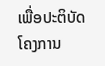ເພື່ອປະຕິບັດໂຄງການ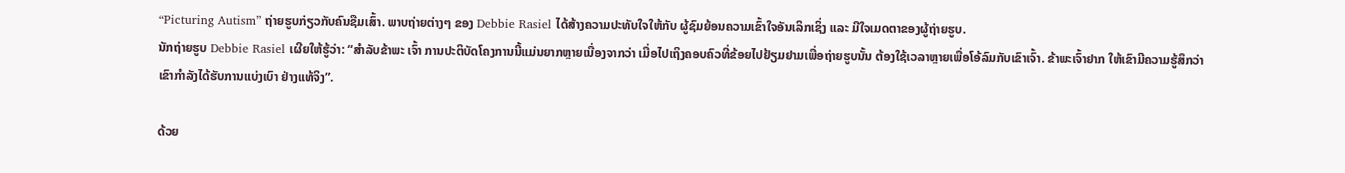“Picturing Autism” ຖ່າຍຮູບກ່ຽວກັບຄົນຊືມເສົ້າ. ພາບຖ່າຍຕ່າງໆ ຂອງ Debbie Rasiel ໄດ້ສ້າງຄວາມປະທັບໃຈໃຫ້ກັບ ຜູ້ຊົມຍ້ອນຄວາມເຂົ້າໃຈອັນເລິກເຊິ່ງ ແລະ ມີໃຈເມດຕາຂອງຜູ້ຖ່າຍຮູບ.
ນັກຖ່າຍຮູບ Debbie Rasiel ເຜີຍໃຫ້ຮູ້ວ່າ: “ສຳລັບຂ້າພະ ເຈົ້າ ການປະຕິບັດໂຄງການນີ້ແມ່ນຍາກຫຼາຍເນື່ອງຈາກວ່າ ເມື່ອໄປເຖິງຄອບຄົວທີ່ຂ້ອຍໄປຢ້ຽມຢາມເພື່ອຖ່າຍຮູບນັ້ນ ຕ້ອງໃຊ້ເວລາຫຼາຍເພື່ອໂອ້ລົມກັບເຂົາເຈົ້າ. ຂ້າພະເຈົ້າຢາກ ໃຫ້ເຂົາມີຄວາມຮູ້ສຶກວ່າ ເຂົາກຳລັງໄດ້ຮັບການແບ່ງເບົາ ຢ່າງແທ້ຈິງ”.

ດ້ວຍ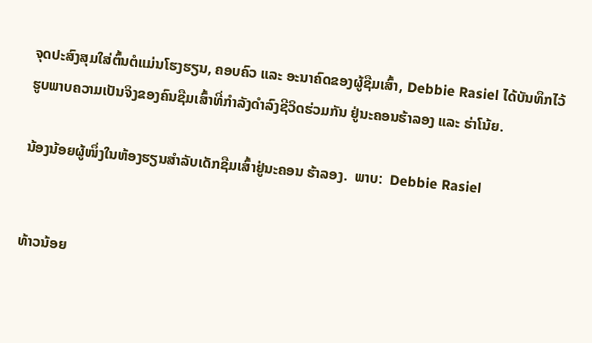ຈຸດປະສົງສຸມໃສ່ຕົ້ນຕໍແມ່ນໂຮງຮຽນ, ຄອບຄົວ ແລະ ອະນາຄົດຂອງຜູ້ຊືມເສົ້າ, Debbie Rasiel ໄດ້ບັນທຶກໄວ້ ຮູບພາບຄວາມເປັນຈິງຂອງຄົນຊືມເສົ້າທີ່ກຳລັງດຳລົງຊີວິດຮ່ວມກັນ ຢູ່ນະຄອນຮ້າລອງ ແລະ ຮ່າໂນ້ຍ.

ນ້ອງນ້ອຍຜູ້ໜຶ່ງໃນຫ້ອງຮຽນສຳລັບເດັກຊືມເສົ້າຢູ່ນະຄອນ ຮ້າລອງ.  ພາບ:  Debbie Rasiel


ທ້າວນ້ອຍ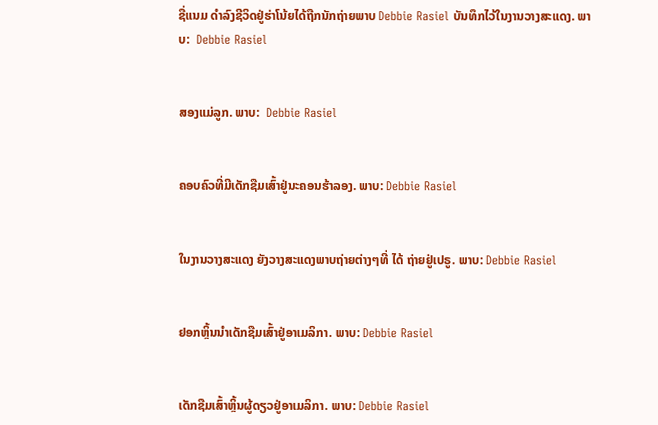ຊື່ແນມ ດຳລົງຊີວິດຢູ່ຮ່າໂນ້ຍໄດ້ຖືກນັກຖ່າຍພາບ Debbie Rasiel ບັນທຶກໄວ້ໃນງານວາງສະແດງ. ພາບ:  Debbie Rasiel


ສອງແມ່ລູກ. ພາບ:  Debbie Rasiel


ຄອບຄົວທີ່ມີເດັກຊືມເສົ້າຢູ່ນະຄອນຮ້າລອງ. ພາບ: Debbie Rasiel


ໃນງານວາງສະແດງ ຍັງວາງສະແດງພາບຖ່າຍຕ່າງໆທີ່ ໄດ້ ຖ່າຍຢູ່ເປຣູ. ພາບ: Debbie Rasiel


ຢອກຫຼິ້ນນຳເດັກຊືມເສົ້າຢູ່ອາເມລິກາ. ພາບ: Debbie Rasiel


ເດັກຊືມເສົ້າຫຼິ້ນຜູ້ດຽວຢູ່ອາເມລິກາ. ພາບ: Debbie Rasiel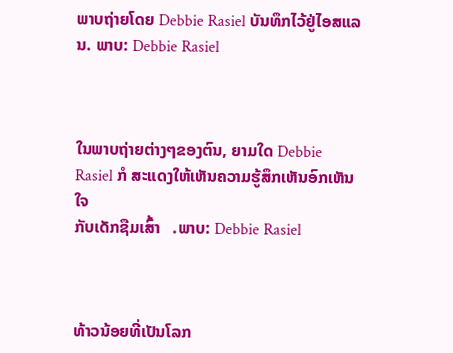ພາບຖ່າຍໂດຍ Debbie Rasiel ບັນທຶກໄວ້ຢູ່ໄອສແລນ. ພາບ: Debbie Rasiel



ໃນພາບຖ່າຍຕ່າງໆຂອງຕົນ, ຍາມໃດ Debbie Rasiel ກໍ ສະແດງໃຫ້ເຫັນຄວາມຮູ້ສຶກເຫັນອົກເຫັນໃຈ
ກັບເດັກຊືມເສົ້າ   .ພາບ: Debbie Rasiel



ທ້າວນ້ອຍທີ່ເປັນໂລກ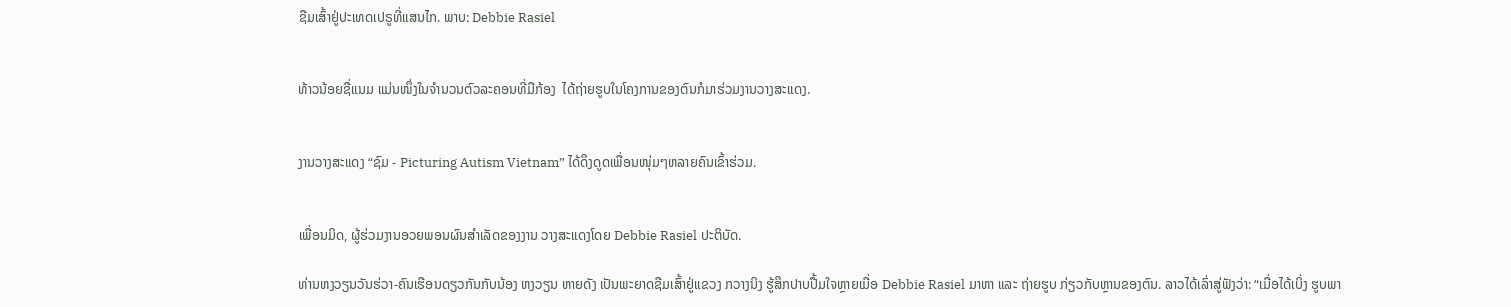ຊືມເສົ້າຢູ່ປະເທດເປຣູທີ່ແສນໄກ. ພາບ: Debbie Rasiel


ທ້າວນ້ອຍຊື່ແນມ ແມ່ນໜຶ່ງໃນຈຳນວນຕົວລະຄອນທີ່ມືກ້ອງ  ໄດ້ຖ່າຍຮູບໃນໂຄງການຂອງຕົນກໍມາຮ່ວມງານວາງສະແດງ.


ງານວາງສະແດງ “ຊົມ - Picturing Autism Vietnam” ໄດ້ດຶງດູດເພື່ອນໜຸ່ມໆຫລາຍຄົນເຂົ້າຮ່ວມ.


ເພື່ອນມິດ, ຜູ້ຮ່ວມງານອວຍພອນຜົນສຳເລັດຂອງງານ ວາງສະແດງໂດຍ Debbie Rasiel ປະຕິບັດ.

ທ່ານຫງວຽນວັນຮ່ວາ-ຄົນເຮືອນດຽວກັນກັບນ້ອງ ຫງວຽນ ຫາຍດັງ ເປັນພະຍາດຊືມເສົ້າຢູ່ແຂວງ ກວາງນິງ ຮູ້ສຶກປາບປື້ມໃຈຫຼາຍເມື່ອ Debbie Rasiel ມາຫາ ແລະ ຖ່າຍຮູບ ກ່ຽວກັບຫຼານຂອງຕົນ. ລາວໄດ້ເລົ່າສູ່ຟັງວ່າ: “ເມື່ອໄດ້ເບິ່ງ ຮູບພາ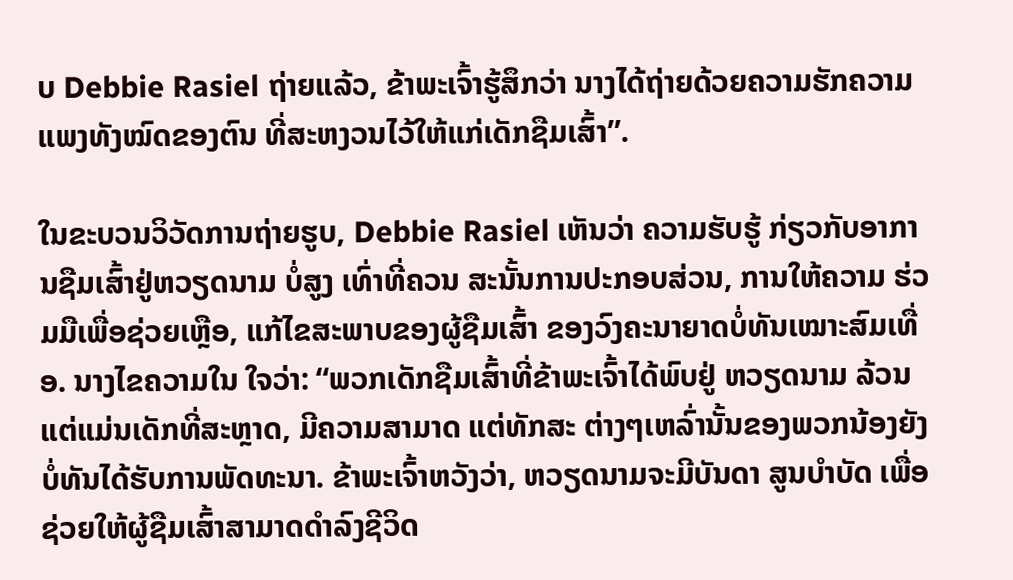ບ Debbie Rasiel ຖ່າຍແລ້ວ, ຂ້າພະເຈົ້າຮູ້ສຶກວ່າ ນາງໄດ້ຖ່າຍດ້ວຍຄວາມຮັກຄວາມແພງທັງໝົດຂອງຕົນ ທີ່ສະຫງວນໄວ້ໃຫ້ແກ່ເດັກຊືມເສົ້າ”.

ໃນຂະບວນວິວັດການຖ່າຍຮູບ, Debbie Rasiel ເຫັນວ່າ ຄວາມຮັບຮູ້ ກ່ຽວກັບອາການຊືມເສົ້າຢູ່ຫວຽດນາມ ບ່ໍສູງ ເທົ່າທີ່ຄວນ ສະນັ້ນການປະກອບສ່ວນ, ການໃຫ້ຄວາມ ຮ່ວມມືເພື່ອຊ່ວຍເຫຼືອ, ແກ້ໄຂສະພາບຂອງຜູ້ຊືມເສົ້າ ຂອງວົງຄະນາຍາດບ່ໍທັນເໝາະສົມເທື່ອ. ນາງໄຂຄວາມໃນ ໃຈວ່າ: “ພວກເດັກຊືມເສົ້າທີ່ຂ້າພະເຈົ້າໄດ້ພົບຢູ່ ຫວຽດນາມ ລ້ວນແຕ່ແມ່ນເດັກທີ່ສະຫຼາດ, ມີຄວາມສາມາດ ແຕ່ທັກສະ ຕ່າງໆເຫລົ່ານັ້ນຂອງພວກນ້ອງຍັງບ່ໍທັນໄດ້ຮັບການພັດທະນາ. ຂ້າພະເຈົ້າຫວັງວ່າ, ຫວຽດນາມຈະມີບັນດາ ສູນບຳບັດ ເພື່ອຊ່ວຍໃຫ້ຜູ້ຊືມເສົ້າສາມາດດຳລົງຊີວິດ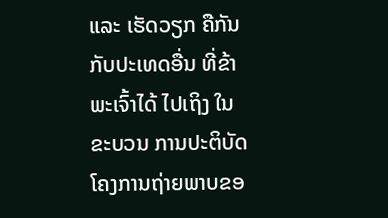ແລະ ເຮັດວຽກ ຄືກັນກັບປະເທດອື່ນ ທີ່ຂ້າພະເຈົ້າໄດ້ ໄປເຖິງ ໃນຂະບວນ ການປະຕິບັດໂຄງການຖ່າຍພາບຂອ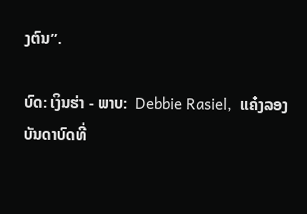ງຕົນ”.

ບົດ: ເງິນຮ່າ - ພາບ:  Debbie Rasiel,  ແຄ໋ງລອງ
ບັນດາບົດທີ່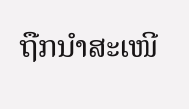ຖືກນຳສະເໜີ